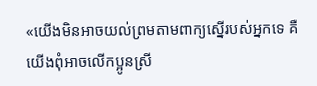«យើងមិនអាចយល់ព្រមតាមពាក្យស្នើរបស់អ្នកទេ គឺយើងពុំអាចលើកប្អូនស្រី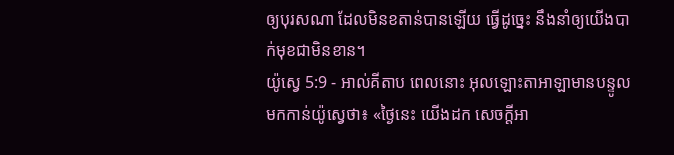ឲ្យបុរសណា ដែលមិនខតាន់បានឡើយ ធ្វើដូច្នេះ នឹងនាំឲ្យយើងបាក់មុខជាមិនខាន។
យ៉ូស្វេ 5:9 - អាល់គីតាប ពេលនោះ អុលឡោះតាអាឡាមានបន្ទូលមកកាន់យ៉ូស្វេថា៖ «ថ្ងៃនេះ យើងដក សេចក្តីអា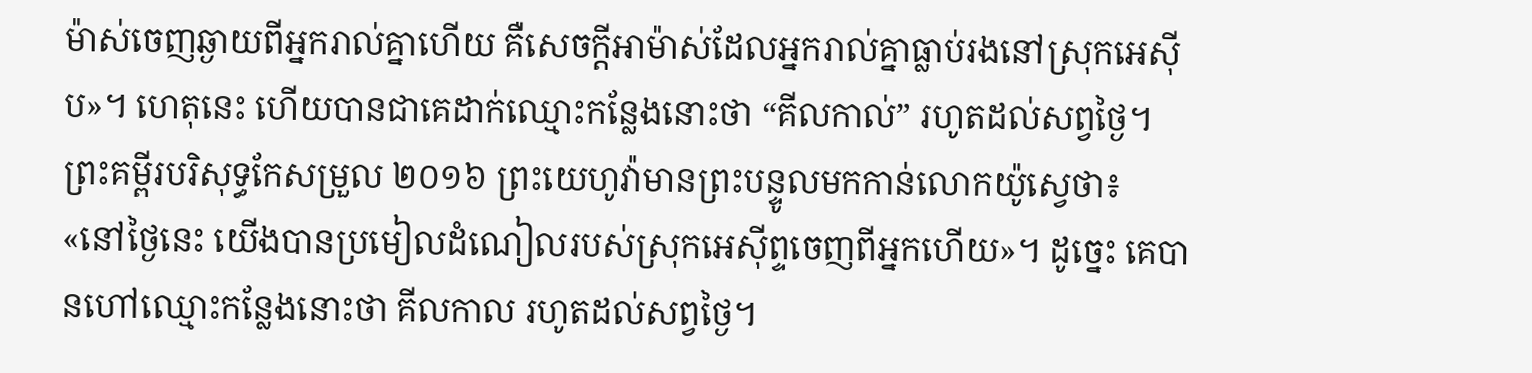ម៉ាស់ចេញឆ្ងាយពីអ្នករាល់គ្នាហើយ គឺសេចក្តីអាម៉ាស់ដែលអ្នករាល់គ្នាធ្លាប់រងនៅស្រុកអេស៊ីប»។ ហេតុនេះ ហើយបានជាគេដាក់ឈ្មោះកន្លែងនោះថា “គីលកាល់” រហូតដល់សព្វថ្ងៃ។ ព្រះគម្ពីរបរិសុទ្ធកែសម្រួល ២០១៦ ព្រះយេហូវ៉ាមានព្រះបន្ទូលមកកាន់លោកយ៉ូស្វេថា៖ «នៅថ្ងៃនេះ យើងបានប្រមៀលដំណៀលរបស់ស្រុកអេស៊ីព្ទចេញពីអ្នកហើយ»។ ដូច្នេះ គេបានហៅឈ្មោះកន្លែងនោះថា គីលកាល រហូតដល់សព្វថ្ងៃ។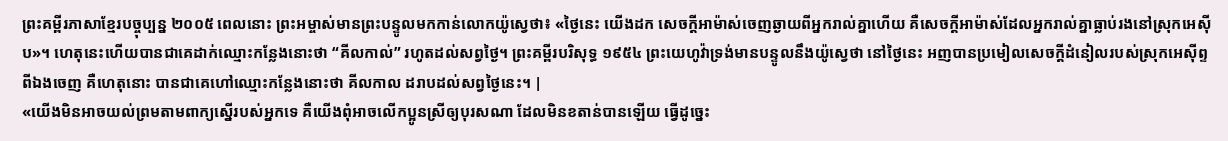ព្រះគម្ពីរភាសាខ្មែរបច្ចុប្បន្ន ២០០៥ ពេលនោះ ព្រះអម្ចាស់មានព្រះបន្ទូលមកកាន់លោកយ៉ូស្វេថា៖ «ថ្ងៃនេះ យើងដក សេចក្ដីអាម៉ាស់ចេញឆ្ងាយពីអ្នករាល់គ្នាហើយ គឺសេចក្ដីអាម៉ាស់ដែលអ្នករាល់គ្នាធ្លាប់រងនៅស្រុកអេស៊ីប»។ ហេតុនេះហើយបានជាគេដាក់ឈ្មោះកន្លែងនោះថា “គីលកាល់” រហូតដល់សព្វថ្ងៃ។ ព្រះគម្ពីរបរិសុទ្ធ ១៩៥៤ ព្រះយេហូវ៉ាទ្រង់មានបន្ទូលនឹងយ៉ូស្វេថា នៅថ្ងៃនេះ អញបានប្រមៀលសេចក្ដីដំនៀលរបស់ស្រុកអេស៊ីព្ទពីឯងចេញ គឺហេតុនោះ បានជាគេហៅឈ្មោះកន្លែងនោះថា គីលកាល ដរាបដល់សព្វថ្ងៃនេះ។ |
«យើងមិនអាចយល់ព្រមតាមពាក្យស្នើរបស់អ្នកទេ គឺយើងពុំអាចលើកប្អូនស្រីឲ្យបុរសណា ដែលមិនខតាន់បានឡើយ ធ្វើដូច្នេះ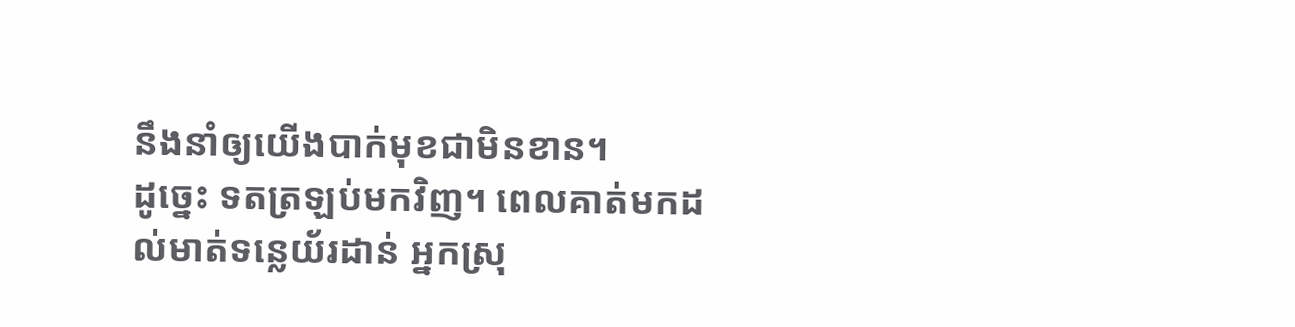នឹងនាំឲ្យយើងបាក់មុខជាមិនខាន។
ដូច្នេះ ទតត្រឡប់មកវិញ។ ពេលគាត់មកដល់មាត់ទន្លេយ័រដាន់ អ្នកស្រុ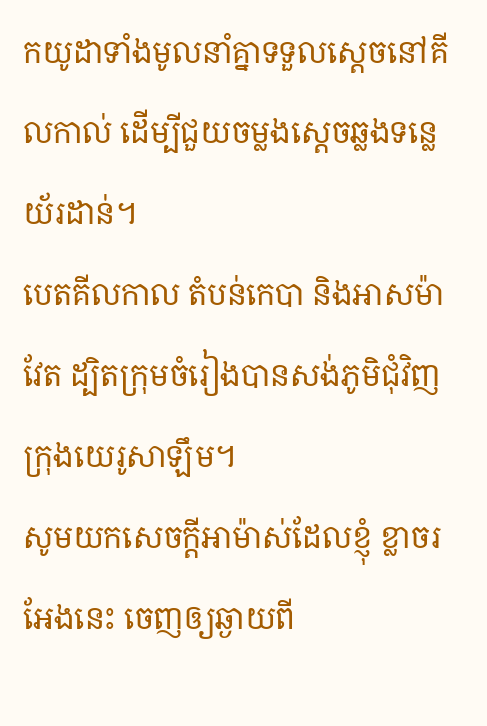កយូដាទាំងមូលនាំគ្នាទទួលស្តេចនៅគីលកាល់ ដើម្បីជួយចម្លងស្តេចឆ្លងទន្លេយ័រដាន់។
បេតគីលកាល តំបន់កេបា និងអាសម៉ាវែត ដ្បិតក្រុមចំរៀងបានសង់ភូមិជុំវិញក្រុងយេរូសាឡឹម។
សូមយកសេចក្ដីអាម៉ាស់ដែលខ្ញុំ ខ្លាចរអែងនេះ ចេញឲ្យឆ្ងាយពី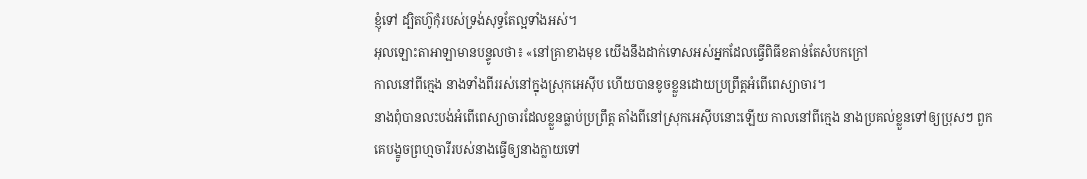ខ្ញុំទៅ ដ្បិតហ៊ូកុំរបស់ទ្រង់សុទ្ធតែល្អទាំងអស់។
អុលឡោះតាអាឡាមានបន្ទូលថា៖ «នៅគ្រាខាងមុខ យើងនឹងដាក់ទោសអស់អ្នកដែលធ្វើពិធីខតាន់តែសំបកក្រៅ
កាលនៅពីក្មេង នាងទាំងពីររស់នៅក្នុងស្រុកអេស៊ីប ហើយបានខូចខ្លួនដោយប្រព្រឹត្តអំពើពេស្យាចារ។
នាងពុំបានលះបង់អំពើពេស្យាចារដែលខ្លួនធ្លាប់ប្រព្រឹត្ត តាំងពីនៅស្រុកអេស៊ីបនោះឡើយ កាលនៅពីក្មេង នាងប្រគល់ខ្លួនទៅឲ្យប្រុសៗ ពួកគេបង្ខូចព្រហ្មចារីរបស់នាងធ្វើឲ្យនាងក្លាយទៅ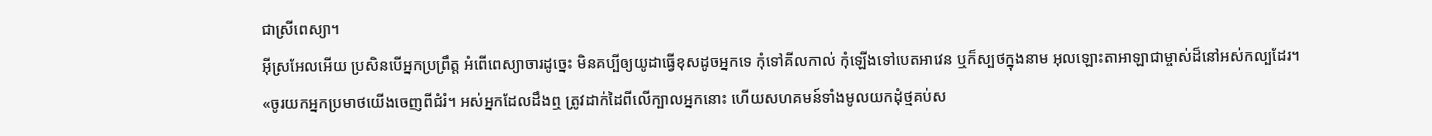ជាស្រីពេស្យា។
អ៊ីស្រអែលអើយ ប្រសិនបើអ្នកប្រព្រឹត្ត អំពើពេស្យាចារដូច្នេះ មិនគប្បីឲ្យយូដាធ្វើខុសដូចអ្នកទេ កុំទៅគីលកាល់ កុំឡើងទៅបេតអាវេន ឬក៏ស្បថក្នុងនាម អុលឡោះតាអាឡាជាម្ចាស់ដ៏នៅអស់កល្បដែរ។
«ចូរយកអ្នកប្រមាថយើងចេញពីជំរំ។ អស់អ្នកដែលដឹងឮ ត្រូវដាក់ដៃពីលើក្បាលអ្នកនោះ ហើយសហគមន៍ទាំងមូលយកដុំថ្មគប់ស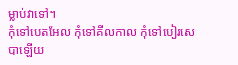ម្លាប់វាទៅ។
កុំទៅបេតអែល កុំទៅគីលកាល កុំទៅបៀរសេបាឡើយ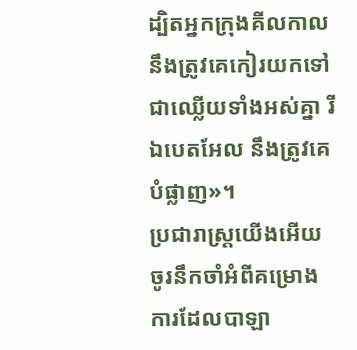ដ្បិតអ្នកក្រុងគីលកាលនឹងត្រូវគេកៀរយកទៅ ជាឈ្លើយទាំងអស់គ្នា រីឯបេតអែល នឹងត្រូវគេបំផ្លាញ»។
ប្រជារាស្ត្រយើងអើយ ចូរនឹកចាំអំពីគម្រោងការដែលបាឡា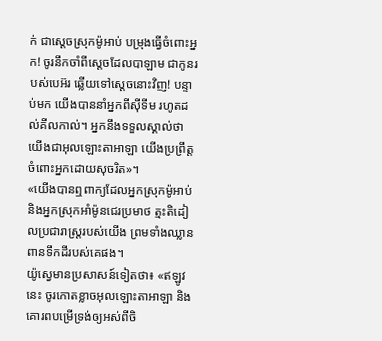ក់ ជាស្ដេចស្រុកម៉ូអាប់ បម្រុងធ្វើចំពោះអ្នក! ចូរនឹកចាំពីស្ដេចដែលបាឡាម ជាកូនរបស់បេអ៊រ ឆ្លើយទៅស្ដេចនោះវិញ! បន្ទាប់មក យើងបាននាំអ្នកពីស៊ីទីម រហូតដល់គីលកាល់។ អ្នកនឹងទទួលស្គាល់ថា យើងជាអុលឡោះតាអាឡា យើងប្រព្រឹត្តចំពោះអ្នកដោយសុចរិត»។
«យើងបានឮពាក្យដែលអ្នកស្រុកម៉ូអាប់ និងអ្នកស្រុកអាំម៉ូនជេរប្រមាថ ត្មះតិដៀលប្រជារាស្ត្ររបស់យើង ព្រមទាំងឈ្លានពានទឹកដីរបស់គេផង។
យ៉ូស្វេមានប្រសាសន៍ទៀតថា៖ «ឥឡូវនេះ ចូរកោតខ្លាចអុលឡោះតាអាឡា និងគោរពបម្រើទ្រង់ឲ្យអស់ពីចិ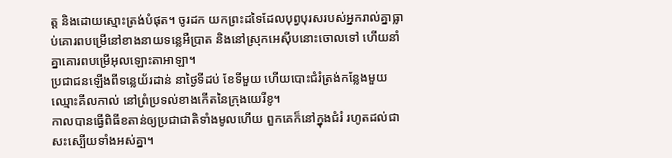ត្ត និងដោយស្មោះត្រង់បំផុត។ ចូរដក យកព្រះដទៃដែលបុព្វបុរសរបស់អ្នករាល់គ្នាធ្លាប់គោរពបម្រើនៅខាងនាយទន្លេអឺប្រាត និងនៅស្រុកអេស៊ីបនោះចោលទៅ ហើយនាំគ្នាគោរពបម្រើអុលឡោះតាអាឡា។
ប្រជាជនឡើងពីទន្លេយ័រដាន់ នាថ្ងៃទីដប់ ខែទីមួយ ហើយបោះជំរំត្រង់កន្លែងមួយឈ្មោះគីលកាល់ នៅព្រំប្រទល់ខាងកើតនៃក្រុងយេរីខូ។
កាលបានធ្វើពិធីខតាន់ឲ្យប្រជាជាតិទាំងមូលហើយ ពួកគេក៏នៅក្នុងជំរំ រហូតដល់ជាសះស្បើយទាំងអស់គ្នា។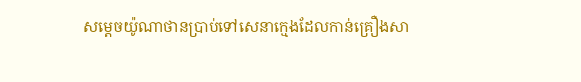សម្តេចយ៉ូណាថានប្រាប់ទៅសេនាក្មេងដែលកាន់គ្រឿងសា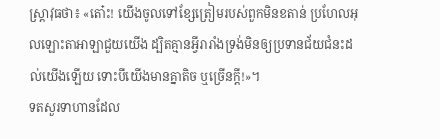ស្ត្រាវុធថា៖ «តោ៎ះ! យើងចូលទៅខ្សែត្រៀមរបស់ពួកមិនខតាន់ ប្រហែលអុលឡោះតាអាឡាជួយយើង ដ្បិតគ្មានអ្វីរារាំងទ្រង់មិនឲ្យប្រទានជ័យជំនះដល់យើងឡើយ ទោះបីយើងមានគ្នាតិច ឬច្រើនក្តី!»។
ទតសួរទាហានដែល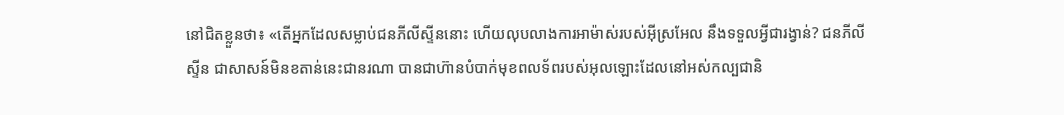នៅជិតខ្លួនថា៖ «តើអ្នកដែលសម្លាប់ជនភីលីស្ទីននោះ ហើយលុបលាងការអាម៉ាស់របស់អ៊ីស្រអែល នឹងទទួលអ្វីជារង្វាន់? ជនភីលីស្ទីន ជាសាសន៍មិនខតាន់នេះជានរណា បានជាហ៊ានបំបាក់មុខពលទ័ពរបស់អុលឡោះដែលនៅអស់កល្បជានិ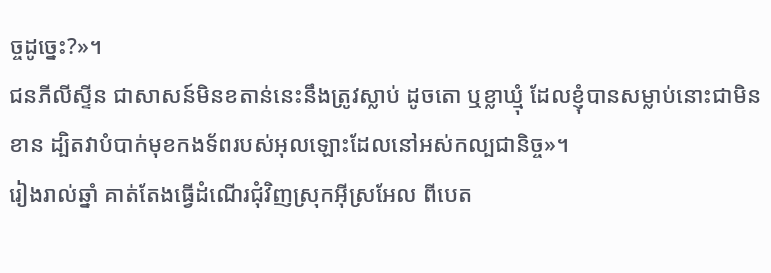ច្ចដូច្នេះ?»។
ជនភីលីស្ទីន ជាសាសន៍មិនខតាន់នេះនឹងត្រូវស្លាប់ ដូចតោ ឬខ្លាឃ្មុំ ដែលខ្ញុំបានសម្លាប់នោះជាមិនខាន ដ្បិតវាបំបាក់មុខកងទ័ពរបស់អុលឡោះដែលនៅអស់កល្បជានិច្ច»។
រៀងរាល់ឆ្នាំ គាត់តែងធ្វើដំណើរជុំវិញស្រុកអ៊ីស្រអែល ពីបេត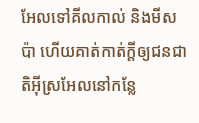អែលទៅគីលកាល់ និងមីសប៉ា ហើយគាត់កាត់ក្តីឲ្យជនជាតិអ៊ីស្រអែលនៅកន្លែ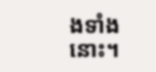ងទាំងនោះ។